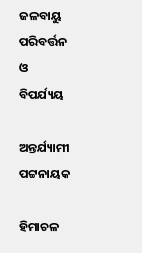ଜଳବାୟୁ ପରିବର୍ତ୍ତନ ଓ ବିପର୍ଯ୍ୟୟ

ଅନ୍ତର୍ଯ୍ୟାମୀ ପଟ୍ଟନାୟକ

ହିମାଚଳ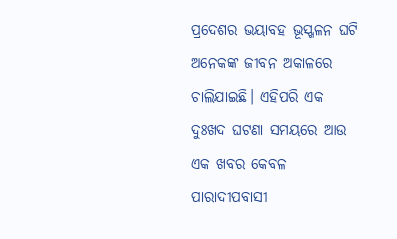ପ୍ରଦେଶର ଭୟାବହ ଭୂସ୍ଖଳନ ଘଟି ଅନେକଙ୍କ ଜୀବନ ଅକାଳରେ ଚାଲିଯାଇଛି। ଏହିପରି ଏକ ଦୁଃଖଦ ଘଟଣା ସମୟରେ ଆଉ ଏକ ଖବର କେବଳ ପାରାଦୀପବାସୀ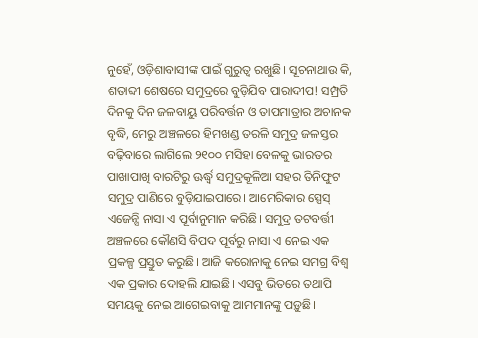ନୁହେଁ, ଓଡ଼ିଶାବାସୀଙ୍କ ପାଇଁ ଗୁରୁତ୍ୱ ରଖୁଛି। ସୂଚନାଥାଉ କି, ଶତାବ୍ଦୀ ଶେଷରେ ସମୁଦ୍ରରେ ବୁଡ଼ିଯିବ ପାରାଦୀପ! ସମ୍ପ୍ରତି ଦିନକୁ ଦିନ ଜଳବାୟୁ ପରିବର୍ତ୍ତନ ଓ ତାପମାତ୍ରାର ଅଚାନକ ବୃଦ୍ଧି, ମେରୁ ଅଞ୍ଚଳରେ ହିମଖଣ୍ଡ ତରଳି ସମୁଦ୍ର ଜଳସ୍ତର ବଢ଼ିବାରେ ଲାଗିଲେ ୨୧୦୦ ମସିହା ବେଳକୁ ଭାରତର ପାଖାପାଖି ବାରଟିରୁ ଊର୍ଦ୍ଧ୍ୱ ସମୁଦ୍ରକୂଳିଆ ସହର ତିନିଫୁଟ ସମୁଦ୍ର ପାଣିରେ ବୁଡ଼ିଯାଇପାରେ। ଆମେରିକାର ସ୍ପେସ୍‌ ଏଜେନ୍ସି ନାସା ଏ ପୂର୍ବାନୁମାନ କରିଛି। ସମୁଦ୍ର ତଟବର୍ତ୍ତୀ ଅଞ୍ଚଳରେ କୌଣସି ବିପଦ ପୂର୍ବରୁ ନାସା ଏ ନେଇ ଏକ ପ୍ରକଳ୍ପ ପ୍ରସ୍ତୁତ କରୁଛି। ଆଜି କରୋନାକୁ ନେଇ ସମଗ୍ର ବିଶ୍ୱ ଏକ ପ୍ରକାର ଦୋହଲି ଯାଇଛି। ଏସବୁ ଭିତରେ ତଥାପି ସମୟକୁ ନେଇ ଆଗେଇବାକୁ ଆମମାନଙ୍କୁ ପଡ଼ୁଛି।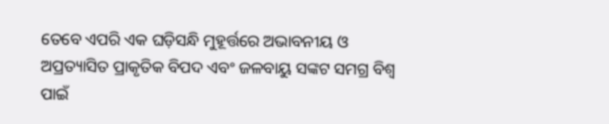ତେବେ ଏପରି ଏକ ଘଡ଼ିସନ୍ଧି ମୁହୂର୍ତ୍ତରେ ଅଭାବନୀୟ ଓ ଅପ୍ରତ୍ୟାସିତ ପ୍ରାକୃତିକ ବିପଦ ଏବଂ ଜଳବାୟୁ ସଙ୍କଟ ସମଗ୍ର ବିଶ୍ୱ ପାଇଁ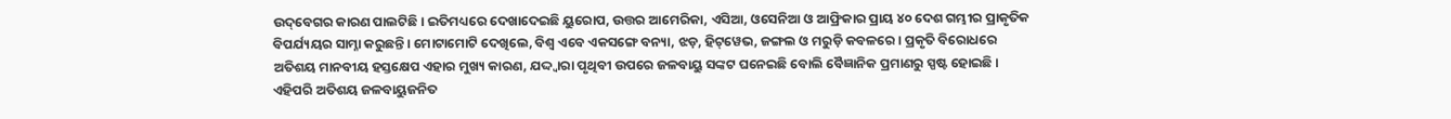ଉଦ୍‌ବେଗର କାରଣ ପାଲଟିଛି। ଇତିମଧ୍ୟରେ ଦେଖାଦେଇଛି ୟୁରୋପ, ଉତ୍ତର ଆମେରିକା, ଏସିଆ, ଓସେନିଆ ଓ ଆଫ୍ରିକାର ପ୍ରାୟ ୪୦ ଦେଶ ଗମ୍ଭୀର ପ୍ରାକୃତିକ ବିପର୍ଯ୍ୟୟର ସାମ୍ନା କରୁଛନ୍ତି। ମୋଟାମୋଟି ଦେଖିଲେ, ବିଶ୍ୱ ଏବେ ଏକସଙ୍ଗେ ବନ୍ୟା, ଝଡ଼, ହିଟ୍‌ୱେଭ, ଜଙ୍ଗଲ ଓ ମରୁଡ଼ି କବଳରେ। ପ୍ରକୃତି ବିରୋଧରେ ଅତିଶୟ ମାନବୀୟ ହସ୍ତକ୍ଷେପ ଏହାର ମୁଖ୍ୟ କାରଣ, ଯଦ୍ଦ୍ବାରା ପୃଥିବୀ ଉପରେ ଜଳବାୟୁ ସଙ୍କଟ ଘନେଇଛି ବୋଲି ବୈଜ୍ଞାନିକ ପ୍ରମାଣରୁ ସ୍ପଷ୍ଟ ହୋଇଛି। ଏହିପରି ଅତିଶୟ ଜଳବାୟୁଜନିତ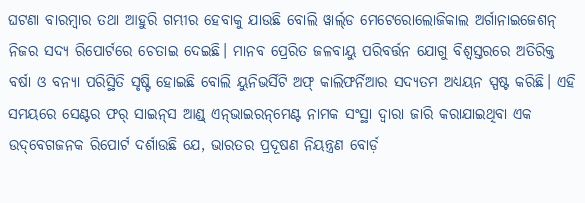ଘଟଣା ବାରମ୍ବାର ତଥା ଆହୁରି ଗମ୍ଭୀର ହେବାକୁ ଯାଉଛି ବୋଲି ୱାର୍ଲ୍‌ଡ ମେଟେରୋଲୋଜିକାଲ ଅର୍ଗାନାଇଜେଶନ୍‌ ନିଜର ସଦ୍ୟ ରିପୋର୍ଟରେ ଚେତାଇ ଦେଇଛି। ମାନବ ପ୍ରେରିତ ଜଳବାୟୁ ପରିବର୍ତ୍ତନ ଯୋଗୁ ବିଶ୍ୱସ୍ତରରେ ଅତିରିକ୍ତ ବର୍ଷା ଓ ବନ୍ୟା ପରିସ୍ଥିତି ସୃଷ୍ଟି ହୋଇଛି ବୋଲି ୟୁନିଭର୍ସିଟି ଅଫ୍‌ କାଲିଫର୍ନିଆର ସଦ୍ୟତମ ଅଧ୍ୟୟନ ସ୍ପଷ୍ଟ କରିଛି। ଏହି ସମୟରେ ସେଣ୍ଟର ଫର୍‌ ସାଇନ୍‌ସ ଆଣ୍ଡ୍‌ ଏନ୍‌ଭାଇରନ୍‌ମେଣ୍ଟ ନାମକ ସଂସ୍ଥା ଦ୍ୱାରା ଜାରି କରାଯାଇଥିବା ଏକ ଉଦ୍‌ବେଗଜନକ ରିପୋର୍ଟ ଦର୍ଶାଉଛି ଯେ, ଭାରତର ପ୍ରଦୂଷଣ ନିୟନ୍ତ୍ରଣ ବୋର୍ଡ଼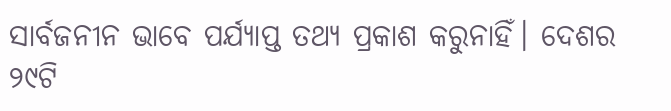ସାର୍ବଜନୀନ ଭାବେ ପର୍ଯ୍ୟାପ୍ତ ତଥ୍ୟ ପ୍ରକାଶ କରୁନାହିଁ। ଦେଶର ୨୯ଟି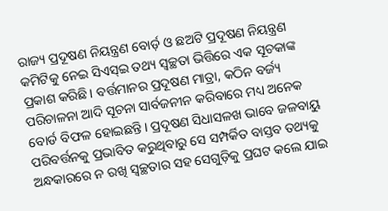ରାଜ୍ୟ ପ୍ରଦୂଷଣ ନିୟନ୍ତ୍ରଣ ବୋର୍ଡ଼ ଓ ଛଅଟି ପ୍ରଦୂଷଣ ନିୟନ୍ତ୍ରଣ କମିଟିକୁ ନେଇ ସିଏସ୍‌ଇ ତଥ୍ୟ ସ୍ବଚ୍ଛତା ଭିତ୍ତିରେ ଏକ ସୂଚକାଙ୍କ ପ୍ରକାଶ କରିଛି। ବର୍ତ୍ତମାନର ପ୍ରଦୂଷଣ ମାତ୍ରା, କଠିନ ବର୍ଜ୍ୟ ପରିଚାଳନା ଆଦି ସୂଚନା ସାର୍ବଜନୀନ କରିବାରେ ମଧ୍ୟ ଅନେକ ବୋର୍ଡ ବିଫଳ ହୋଇଛନ୍ତି। ପ୍ରଦୂଷଣ ସିଧାସଳଖ ଭାବେ ଜଳବାୟୁ ପରିବର୍ତ୍ତନକୁ ପ୍ରଭାବିତ କରୁଥିବାରୁ ସେ ସମ୍ପର୍କିତ ବାସ୍ତବ ତଥ୍ୟକୁ ଅନ୍ଧକାରରେ ନ ରଖି ସ୍ବଚ୍ଛତାର ସହ ସେଗୁଡ଼ିକୁ ପ୍ରଘଟ କଲେ ଯାଇ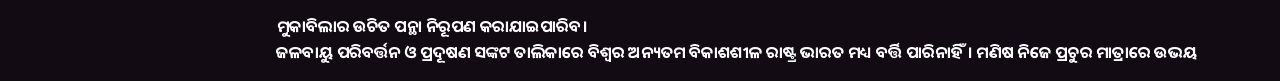ମୁକାବିଲାର ଉଚିତ ପନ୍ଥା ନିରୂପଣ କରାଯାଇପାରିବ।
ଜଳବାୟୁ ପରିବର୍ତ୍ତନ ଓ ପ୍ରଦୂଷଣ ସଙ୍କଟ ତାଲିକାରେ ବିଶ୍ୱର ଅନ୍ୟତମ ବିକାଶଶୀଳ ରାଷ୍ଟ୍ର ଭାରତ ମଧ୍ୟ ବର୍ତ୍ତି ପାରିନାହିଁ। ମଣିଷ ନିଜେ ପ୍ରଚୁର ମାତ୍ରାରେ ଉଭୟ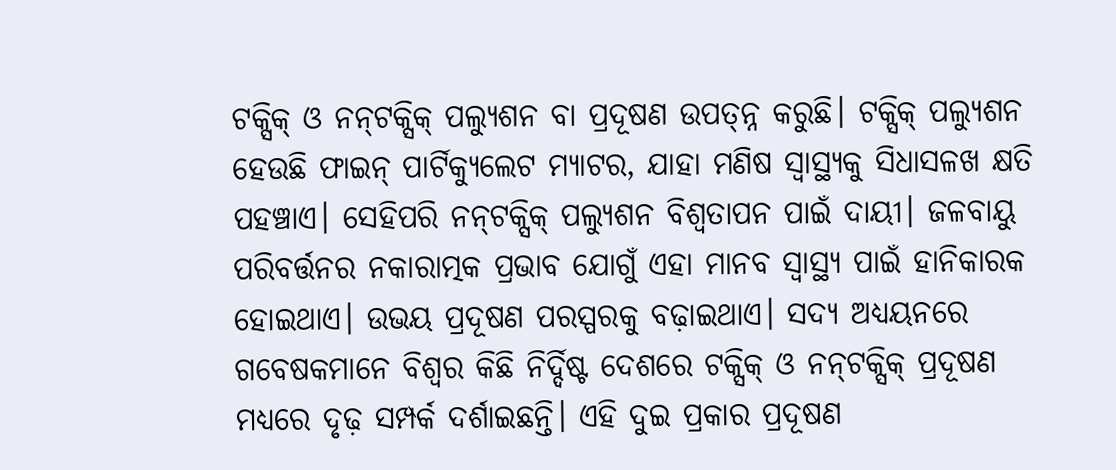ଟକ୍ସିକ୍‌ ଓ ନନ୍‌ଟକ୍ସିକ୍‌ ପଲ୍ୟୁଶନ ବା ପ୍ରଦୂଷଣ ଉପତ୍ନ୍ନ କରୁଛି। ଟକ୍ସିକ୍‌ ପଲ୍ୟୁଶନ ହେଉଛି ଫାଇନ୍‌ ପାର୍ଟିକ୍ୟୁଲେଟ ମ୍ୟାଟର, ଯାହା ମଣିଷ ସ୍ବାସ୍ଥ୍ୟକୁ ସିଧାସଳଖ କ୍ଷତି ପହଞ୍ଚାଏ। ସେହିପରି ନନ୍‌ଟକ୍ସିକ୍‌ ପଲ୍ୟୁଶନ ବିଶ୍ୱତାପନ ପାଇଁ ଦାୟୀ। ଜଳବାୟୁ ପରିବର୍ତ୍ତନର ନକାରାତ୍ମକ ପ୍ରଭାବ ଯୋଗୁଁ ଏହା ମାନବ ସ୍ବାସ୍ଥ୍ୟ ପାଇଁ ହାନିକାରକ ହୋଇଥାଏ। ଉଭୟ ପ୍ରଦୂଷଣ ପରସ୍ପରକୁ ବଢ଼ାଇଥାଏ। ସଦ୍ୟ ଅଧ୍ୟୟନରେ ଗବେଷକମାନେ ବିଶ୍ୱର କିଛି ନିର୍ଦ୍ଦିଷ୍ଟ ଦେଶରେ ଟକ୍ସିକ୍‌ ଓ ନନ୍‌ଟକ୍ସିକ୍‌ ପ୍ରଦୂଷଣ ମଧ୍ୟରେ ଦୃଢ଼ ସମ୍ପର୍କ ଦର୍ଶାଇଛନ୍ତି। ଏହି ଦୁଇ ପ୍ରକାର ପ୍ରଦୂଷଣ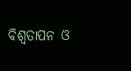ବିଶ୍ୱତାପନ ଓ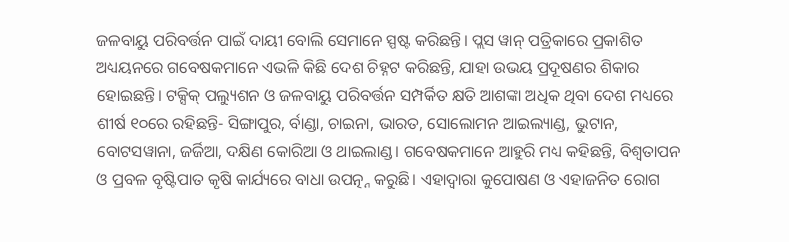ଜଳବାୟୁ ପରିବର୍ତ୍ତନ ପାଇଁ ଦାୟୀ ବୋଲି ସେମାନେ ସ୍ପଷ୍ଟ କରିଛନ୍ତି। ପ୍ଲସ ୱାନ୍‌ ପତ୍ରିକାରେ ପ୍ରକାଶିତ ଅଧ୍ୟୟନରେ ଗବେଷକମାନେ ଏଭଳି କିଛି ଦେଶ ଚିହ୍ନଟ କରିଛନ୍ତି, ଯାହା ଉଭୟ ପ୍ରଦୂଷଣର ଶିକାର ହୋଇଛନ୍ତି। ଟକ୍ସିକ୍‌ ପଲ୍ୟୁଶନ ଓ ଜଳବାୟୁ ପରିବର୍ତ୍ତନ ସମ୍ପର୍କିତ କ୍ଷତି ଆଶଙ୍କା ଅଧିକ ଥିବା ଦେଶ ମଧ୍ୟରେ ଶୀର୍ଷ ୧୦ରେ ରହିଛନ୍ତି- ସିଙ୍ଗାପୁର, ର୍ବାଣ୍ଡା, ଚାଇନା, ଭାରତ, ସୋଲୋମନ ଆଇଲ୍ୟାଣ୍ଡ, ଭୁଟାନ, ବୋଟସୱାନା, ଜର୍ଜିଆ, ଦକ୍ଷିଣ କୋରିଆ ଓ ଥାଇଲାଣ୍ଡ। ଗବେଷକମାନେ ଆହୁରି ମଧ୍ୟ କହିଛନ୍ତି, ବିଶ୍ୱତାପନ ଓ ପ୍ରବଳ ବୃଷ୍ଟିପାତ କୃଷି କାର୍ଯ୍ୟରେ ବାଧା ଉପତ୍ନ୍ନ କରୁଛି। ଏହାଦ୍ୱାରା କୁପୋଷଣ ଓ ଏହାଜନିତ ରୋଗ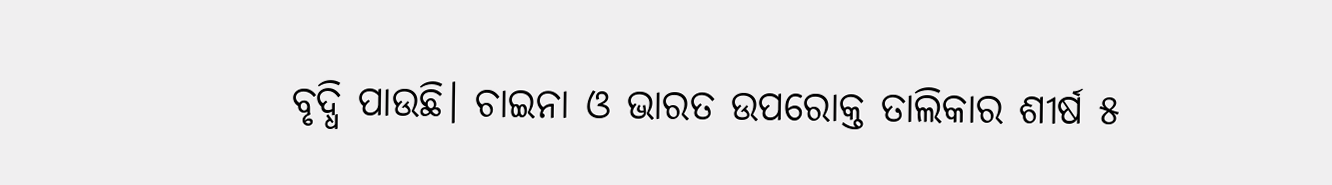ବୃଦ୍ଧି ପାଉଛି। ଚାଇନା ଓ ଭାରତ ଉପରୋକ୍ତ ତାଲିକାର ଶୀର୍ଷ ୫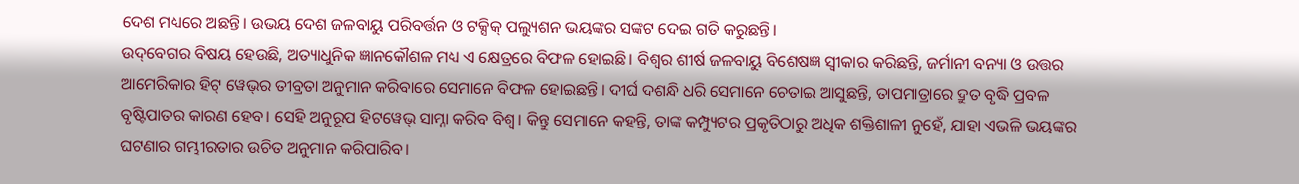ଦେଶ ମଧ୍ୟରେ ଅଛନ୍ତି। ଉଭୟ ଦେଶ ଜଳବାୟୁ ପରିବର୍ତ୍ତନ ଓ ଟକ୍ସିକ୍‌ ପଲ୍ୟୁଶନ ଭୟଙ୍କର ସଙ୍କଟ ଦେଇ ଗତି କରୁଛନ୍ତି।
ଉଦ୍‌ବେଗର ବିଷୟ ହେଉଛି, ଅତ୍ୟାଧୁନିକ ଜ୍ଞାନକୌଶଳ ମଧ୍ୟ ଏ କ୍ଷେତ୍ରରେ ବିଫଳ ହୋଇଛି। ବିଶ୍ୱର ଶୀର୍ଷ ଜଳବାୟୁ ବିଶେଷଜ୍ଞ ସ୍ବୀକାର କରିଛନ୍ତି, ଜର୍ମାନୀ ବନ୍ୟା ଓ ଉତ୍ତର ଆମେରିକାର ହିଟ୍‌ ୱେଭ୍‌ର ତୀବ୍ରତା ଅନୁମାନ କରିବାରେ ସେମାନେ ବିଫଳ ହୋଇଛନ୍ତି। ଦୀର୍ଘ ଦଶନ୍ଧି ଧରି ସେମାନେ ଚେତାଇ ଆସୁଛନ୍ତି, ତାପମାତ୍ରାରେ ଦ୍ରୁତ ବୃଦ୍ଧି ପ୍ରବଳ ବୃଷ୍ଟିପାତର କାରଣ ହେବ। ସେହି ଅନୁରୂପ ହିଟୱେଭ୍‌ ସାମ୍ନା କରିବ ବିଶ୍ୱ। କିନ୍ତୁ ସେମାନେ କହନ୍ତି, ତାଙ୍କ କମ୍ପ୍ୟୁଟର ପ୍ରକୃତିଠାରୁ ଅଧିକ ଶକ୍ତିଶାଳୀ ନୁହେଁ, ଯାହା ଏଭଳି ଭୟଙ୍କର ଘଟଣାର ଗମ୍ଭୀରତାର ଉଚିତ ଅନୁମାନ କରିପାରିବ।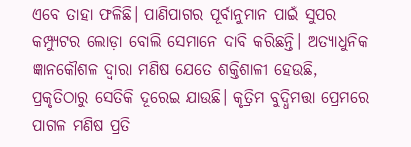ଏବେ ତାହା ଫଳିଛି। ପାଣିପାଗର ପୂର୍ବାନୁମାନ ପାଇଁ ସୁପର କମ୍ପ୍ୟୁଟର ଲୋଡ଼ା ବୋଲି ସେମାନେ ଦାବି କରିଛନ୍ତି। ଅତ୍ୟାଧୁନିକ ଜ୍ଞାନକୌଶଳ ଦ୍ୱାରା ମଣିଷ ଯେତେ ଶକ୍ତିଶାଳୀ ହେଉଛି, ପ୍ରକୃତିଠାରୁ ସେତିକି ଦୂରେଇ ଯାଉଛି। କୃତ୍ରିମ ବୁଦ୍ଧିମତ୍ତା ପ୍ରେମରେ ପାଗଳ ମଣିଷ ପ୍ରତି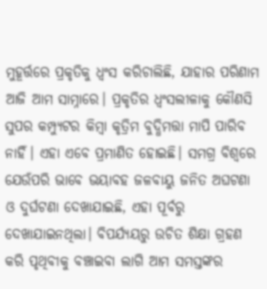ମୁହୂର୍ତ୍ତରେ ପ୍ରକୃତିକୁ ଧ୍ୱଂସ କରିଚାଲିଛି, ଯାହାର ପରିଣାମ ଆଜି ଆମ ସାମ୍ନାରେ। ପ୍ରକୃତିର ଧ୍ୱଂସଲୀଳାକୁ କୌଣସି ସୁପର କମ୍ପ୍ୟୁଟର କିମ୍ବା କୃତ୍ରିମ ବୁଦ୍ଧିମତ୍ତା ମାପି ପାରିବ ନାହିଁ। ଏହା ଏବେ ପ୍ରମାଣିତ ହୋଇଛି। ସମଗ୍ର ବିଶ୍ୱରେ ଯେଉଁପରି ଭାବେ ଭୟାବହ ଜଳବାୟୁ ଜନିତ ଅଘଟଣା ଓ ଦୁର୍ଘଟଣା ଦେଖାଯାଇଛି, ଏହା ପୂର୍ବରୁ ଦେଖାଯାଇନଥିଲା। ବିପର୍ଯ୍ୟୟରୁ ଉଚିତ ଶିକ୍ଷା ଗ୍ରହଣ କରି ପୃଥିବୀକୁ ବଞ୍ଚାଇବା ଲାଗି ଆମ ସମସ୍ତଙ୍କର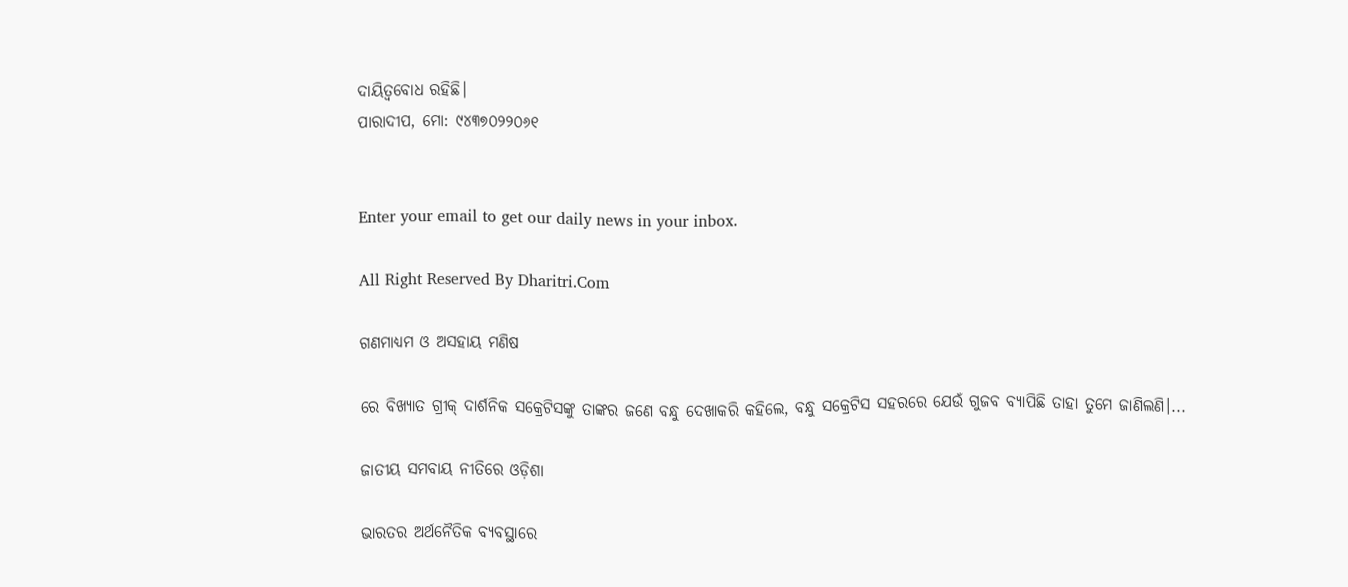ଦାୟିତ୍ୱବୋଧ ରହିଛି।
ପାରାଦୀପ, ମୋ: ୯୪୩୭୦୨୨୦୬୧


Enter your email to get our daily news in your inbox.

All Right Reserved By Dharitri.Com

ଗଣମାଧ୍ୟମ ଓ ଅସହାୟ ମଣିଷ

ରେ ବିଖ୍ୟାତ ଗ୍ରୀକ୍‌ ଦାର୍ଶନିକ ସକ୍ରେଟିସଙ୍କୁ ତାଙ୍କର ଜଣେ ବନ୍ଧୁ ଦେଖାକରି କହିଲେ, ବନ୍ଧୁ ସକ୍ରେଟିସ ସହରରେ ଯେଉଁ ଗୁଜବ ବ୍ୟାପିଛି ତାହା ତୁମେ ଜାଣିଲଣି।...

ଜାତୀୟ ସମବାୟ ନୀତିରେ ଓଡ଼ିଶା

ଭାରତର ଅର୍ଥନୈତିକ ବ୍ୟବସ୍ଥାରେ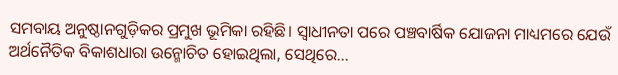ସମବାୟ ଅନୁଷ୍ଠାନଗୁଡ଼ିକର ପ୍ରମୁଖ ଭୂମିକା ରହିଛି। ସ୍ବାଧୀନତା ପରେ ପଞ୍ଚବାର୍ଷିକ ଯୋଜନା ମାଧ୍ୟମରେ ଯେଉଁ ଅର୍ଥନୈତିକ ବିକାଶଧାରା ଉନ୍ମୋଚିତ ହୋଇଥିଲା, ସେଥିରେ...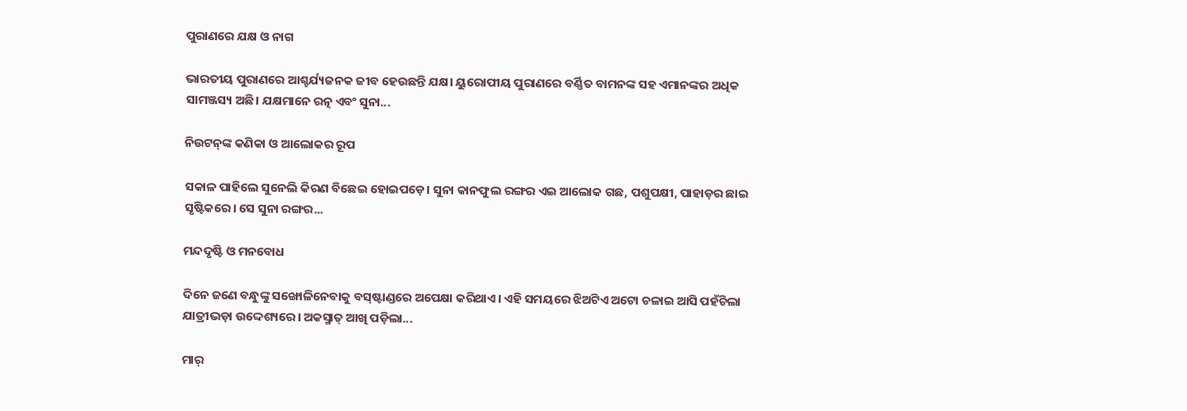ପୁରାଣରେ ଯକ୍ଷ ଓ ନାଗ

ଭାରତୀୟ ପୁରାଣରେ ଆଶ୍ଚର୍ଯ୍ୟଜନକ ଜୀବ ହେଉଛନ୍ତି ଯକ୍ଷ। ୟୁରୋପୀୟ ପୁରାଣରେ ବର୍ଣ୍ଣିତ ବାମନଙ୍କ ସହ ଏମାନଙ୍କର ଅଧିକ ସାମଞ୍ଜସ୍ୟ ଅଛି। ଯକ୍ଷମାନେ ରତ୍ନ ଏବଂ ସୁନା...

ନିଉଟନ୍‌ଙ୍କ କଣିକା ଓ ଆଲୋକର ରୂପ

ସକାଳ ପାହିଲେ ସୁନେଲି କିରଣ ବିଛେଇ ହୋଇପଡ଼େ। ସୁନା କାନଫୁଲ ରଙ୍ଗର ଏଇ ଆଲୋକ ଗଛ, ପଶୁପକ୍ଷୀ, ପାହାଡ଼ର ଛାଇ ସୃଷ୍ଟିକରେ। ସେ ସୁନା ରଙ୍ଗର...

ମନ୍ଦଦୃଷ୍ଟି ଓ ମନବୋଧ

ଦିନେ ଜଣେ ବନ୍ଧୁଙ୍କୁ ସଙ୍ଖୋଳିନେବାକୁ ବସ୍‌ଷ୍ଟାଣ୍ଡରେ ଅପେକ୍ଷା କରିଥାଏ। ଏହି ସମୟରେ ଝିଅଟିଏ ଅଟୋ ଚଳାଇ ଆସି ପହଁଚିଲା ଯାତ୍ରୀଭଡ଼ା ଉଦ୍ଦେଶ୍ୟରେ। ଅକସ୍ମାତ୍‌ ଆଖି ପଡ଼ିଲା...

ମାର୍‌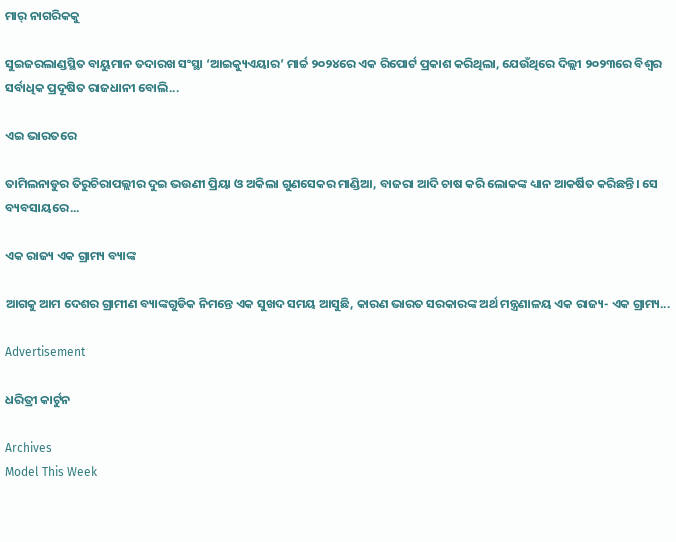ମାର୍‌ ନାଗରିକକୁ

ସୁଇଜରଲାଣ୍ଡସ୍ଥିତ ବାୟୁମାନ ତଦାରଖ ସଂସ୍ଥା ‘ଆଇକ୍ୟୁଏୟାର’ ମାର୍ଚ୍ଚ ୨୦୨୪ରେ ଏକ ରିପୋର୍ଟ ପ୍ରକାଶ କରିଥିଲା, ଯେଉଁଥିରେ ଦିଲ୍ଲୀ ୨୦୨୩ରେ ବିଶ୍ୱର ସର୍ବାଧିକ ପ୍ରଦୂଷିତ ରାଜଧାନୀ ବୋଲି...

ଏଇ ଭାରତରେ

ତାମିଲନାଡୁର ତିରୁଚିରାପଲ୍ଲୀର ଦୁଇ ଭଉଣୀ ପ୍ରିୟା ଓ ଅକିଲା ଗୁଣସେକର ମାଣ୍ଡିଆ, ବାଜରା ଆଦି ଚାଷ କରି ଲୋକଙ୍କ ଧ୍ୟାନ ଆକର୍ଷିତ କରିଛନ୍ତି। ସେ ବ୍ୟବସାୟରେ...

ଏକ ରାଜ୍ୟ ଏକ ଗ୍ରାମ୍ୟ ବ୍ୟାଙ୍କ

ଆଗକୁ ଆମ ଦେଶର ଗ୍ରାମୀଣ ବ୍ୟାଙ୍କଗୁଡିକ ନିମନ୍ତେ ଏକ ସୁଖଦ ସମୟ ଆସୁଛି, କାରଣ ଭାରତ ସରକାରଙ୍କ ଅର୍ଥ ମନ୍ତ୍ରଣାଳୟ ଏକ ରାଜ୍ୟ- ଏକ ଗ୍ରାମ୍ୟ...

Advertisement

ଧରିତ୍ରୀ କାର୍ଟୁନ

Archives
Model This Week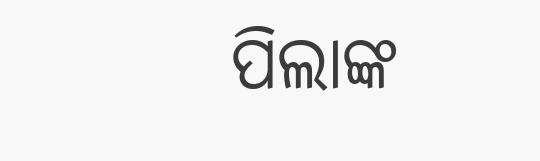ପିଲାଙ୍କ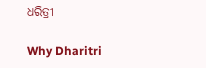ଧରିତ୍ରୀ

Why Dharitri